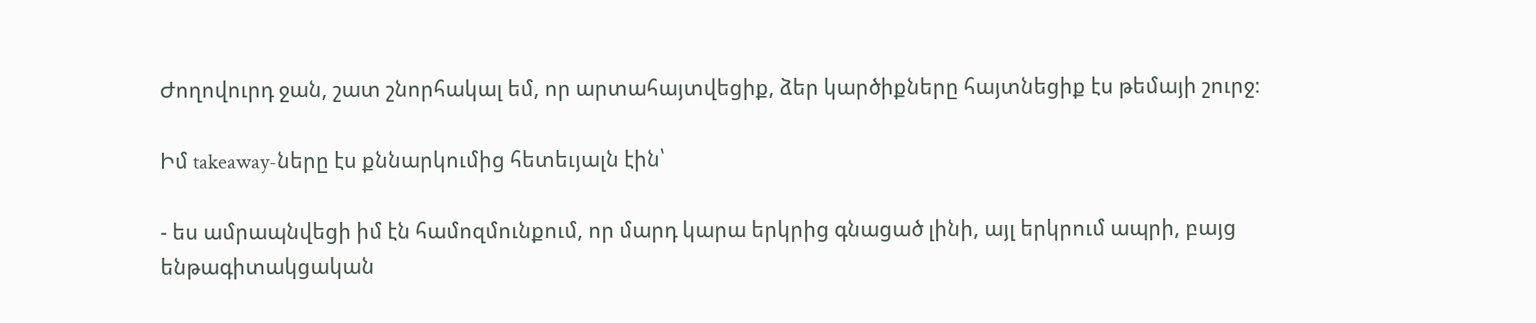Ժողովուրդ ջան, շատ շնորհակալ եմ, որ արտահայտվեցիք, ձեր կարծիքները հայտնեցիք էս թեմայի շուրջ։

Իմ takeaway-ները էս քննարկումից հետեւյալն էին՝

- ես ամրապնվեցի իմ էն համոզմունքում, որ մարդ կարա երկրից գնացած լինի, այլ երկրում ապրի, բայց ենթագիտակցական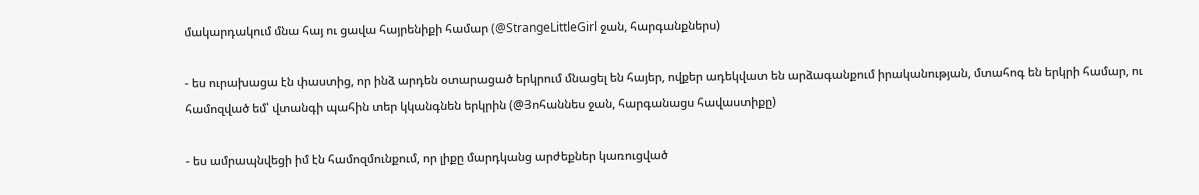մակարդակում մնա հայ ու ցավա հայրենիքի համար (@StrangeLittleGirl ջան, հարգանքներս)

- ես ուրախացա էն փաստից, որ ինձ արդեն օտարացած երկրում մնացել են հայեր, ովքեր ադեկվատ են արձագանքում իրականության, մտահոգ են երկրի համար, ու համոզված եմ՝ վտանգի պահին տեր կկանգնեն երկրին (@Յոհաննես ջան, հարգանացս հավաստիքը)

- ես ամրապնվեցի իմ էն համոզմունքում, որ լիքը մարդկանց արժեքներ կառուցված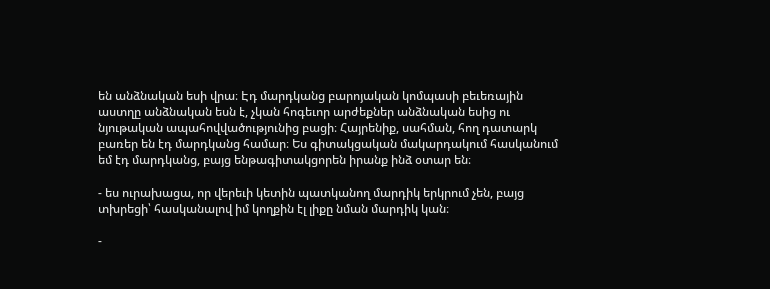են անձնական եսի վրա։ Էդ մարդկանց բարոյական կոմպասի բեւեռային աստղը անձնական եսն է, չկան հոգեւոր արժեքներ անձնական եսից ու նյութական ապահովվածությունից բացի։ Հայրենիք, սահման, հող դատարկ բառեր են էդ մարդկանց համար։ Ես գիտակցական մակարդակում հասկանում եմ էդ մարդկանց, բայց ենթագիտակցորեն իրանք ինձ օտար են։

- ես ուրախացա, որ վերեւի կետին պատկանող մարդիկ երկրում չեն, բայց տխրեցի՝ հասկանալով իմ կողքին էլ լիքը նման մարդիկ կան։

-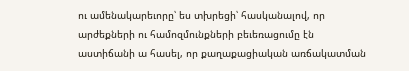ու ամենակարեւորը՝ ես տխրեցի՝ հասկանալով, որ արժեքների ու համոզմունքների բեւեռացումը էն աստիճանի ա հասել, որ քաղաքացիական առճակատման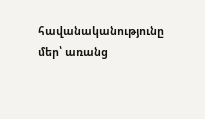հավանականությունը մեր՝ առանց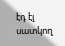էդ էլ սատկող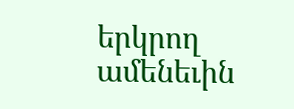երկրող ամենեւին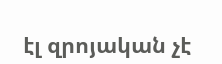էլ զրոյական չէ